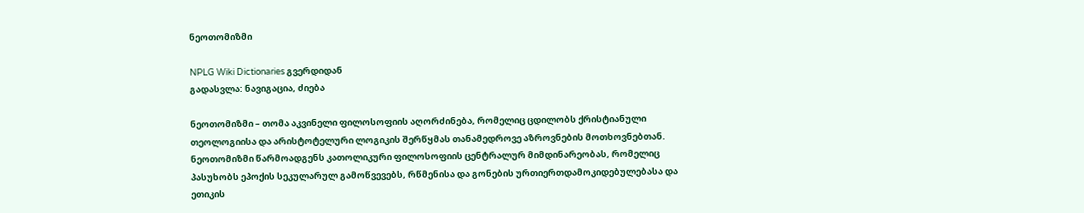ნეოთომიზმი

NPLG Wiki Dictionaries გვერდიდან
გადასვლა: ნავიგაცია, ძიება

ნეოთომიზმი – თომა აკვინელი ფილოსოფიის აღორძინება, რომელიც ცდილობს ქრისტიანული თეოლოგიისა და არისტოტელური ლოგიკის შერწყმას თანამედროვე აზროვნების მოთხოვნებთან. ნეოთომიზმი წარმოადგენს კათოლიკური ფილოსოფიის ცენტრალურ მიმდინარეობას, რომელიც პასუხობს ეპოქის სეკულარულ გამოწვევებს, რწმენისა და გონების ურთიერთდამოკიდებულებასა და ეთიკის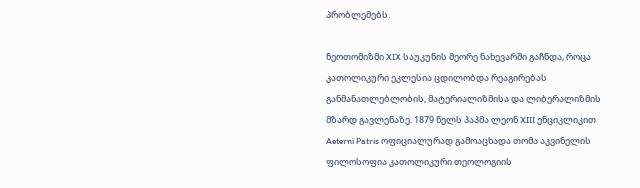პრობლემებს.

ნეოთომიზმი XIX საუკუნის მეორე ნახევარში გაჩნდა, როცა კათოლიკური ეკლესია ცდილობდა რეაგირებას განმანათლებლობის, მატერიალიზმისა და ლიბერალიზმის მზარდ გავლენაზე. 1879 წელს პაპმა ლეონ XIII ენციკლიკით Aeterni Patris ოფიციალურად გამოაცხადა თომა აკვინელის ფილოსოფია კათოლიკური თეოლოგიის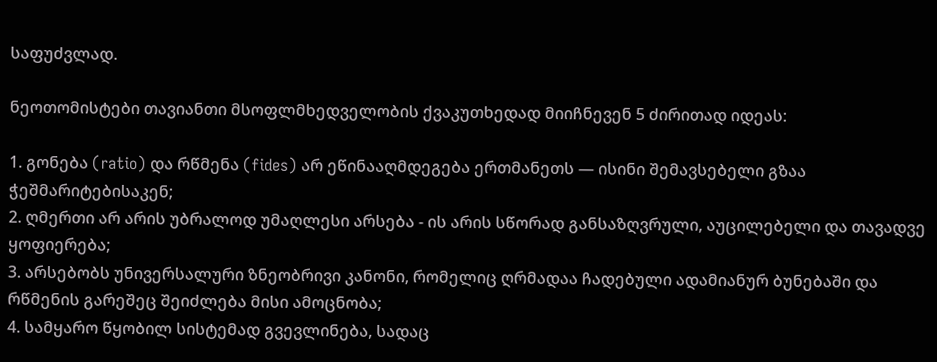საფუძვლად.

ნეოთომისტები თავიანთი მსოფლმხედველობის ქვაკუთხედად მიიჩნევენ 5 ძირითად იდეას:

1. გონება (ratio) და რწმენა (fides) არ ეწინააღმდეგება ერთმანეთს — ისინი შემავსებელი გზაა ჭეშმარიტებისაკენ;
2. ღმერთი არ არის უბრალოდ უმაღლესი არსება - ის არის სწორად განსაზღვრული, აუცილებელი და თავადვე ყოფიერება;
3. არსებობს უნივერსალური ზნეობრივი კანონი, რომელიც ღრმადაა ჩადებული ადამიანურ ბუნებაში და რწმენის გარეშეც შეიძლება მისი ამოცნობა;
4. სამყარო წყობილ სისტემად გვევლინება, სადაც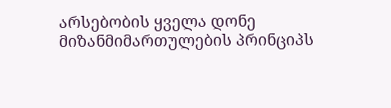არსებობის ყველა დონე მიზანმიმართულების პრინციპს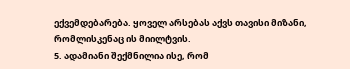ექვემდებარება. ყოველ არსებას აქვს თავისი მიზანი, რომლისკენაც ის მიილტვის.
5. ადამიანი შექმნილია ისე, რომ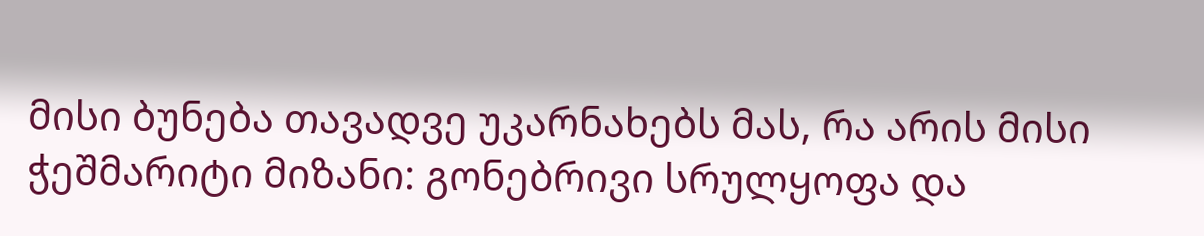მისი ბუნება თავადვე უკარნახებს მას, რა არის მისი ჭეშმარიტი მიზანი: გონებრივი სრულყოფა და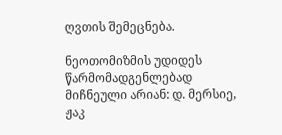ღვთის შემეცნება.

ნეოთომიზმის უდიდეს წარმომადგენლებად მიჩნეული არიან: დ. მერსიე, ჟაკ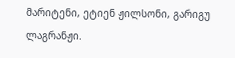მარიტენი, ეტიენ ჟილსონი, გარიგუ ლაგრანჟი.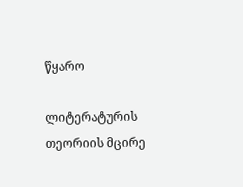წყარო

ლიტერატურის თეორიის მცირე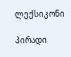ლექსიკონი

პირადი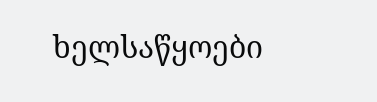ხელსაწყოები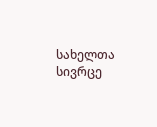სახელთა სივრცე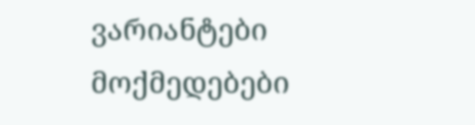ვარიანტები
მოქმედებები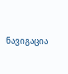ნავიგაცია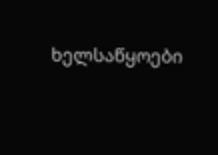ხელსაწყოები